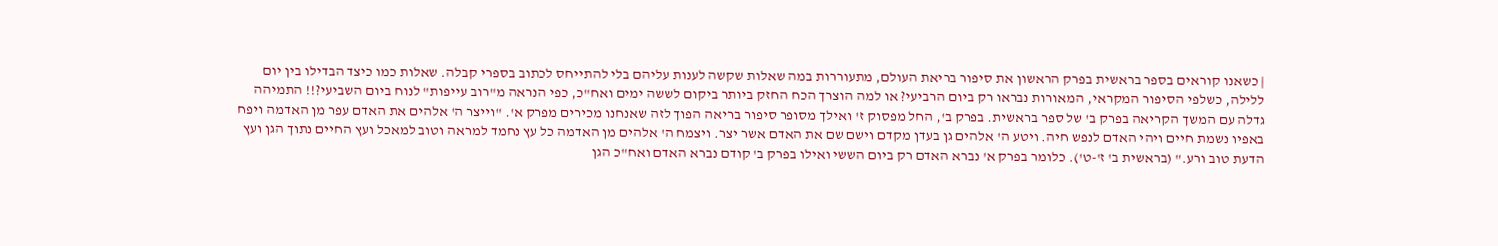| כשאנו קוראים בספר בראשית בפרק הראשון את סיפור בריאת העולם, מתעוררות במה שאלות שקשה לענות עליהם בלי להתייחס לכתוב בספרי קבלה. שאלות כמו כיצד הבדילו בין יום ללילה, כשלפי הסיפור המקראי, המאורות נבראו רק ביום הרביעי? או למה הוצרך הכח החזק ביותר ביקום לששה ימים ואח"כ, כפי הנראה מ"רוב עייפות" לנוח ביום השביעי?!! התמיהה גדלה עם המשך הקריאה בפרק ב' של ספר בראשית. בפרק ב', החל מפסוק ז' ואילך מסופר סיפור בריאה הפוך לזה שאנחנו מכירים מפרק א'. "וייצר ה' אלהים את האדם עפר מן האדמה ויפח באפיו נשמת חיים ויהי האדם לנפש חיה. ויטע ה' אלהים גן בעדן מקדם וישם שם את האדם אשר יצר. ויצמח ה' אלהים מן האדמה כל עץ נחמד למראה וטוב למאכל ועץ החיים נתוך הגן ועץ הדעת טוב ורע." (בראשית ב' ז'-ט'). כלומר בפרק א' נברא האדם רק ביום הששי ואילו בפרק ב' קודם נברא האדם ואח"כ הגן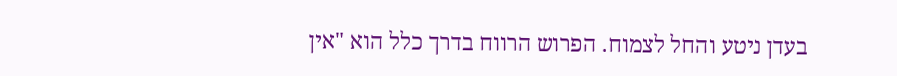בעדן ניטע והחל לצמוח. הפרוש הרווח בדרך כלל הוא "אין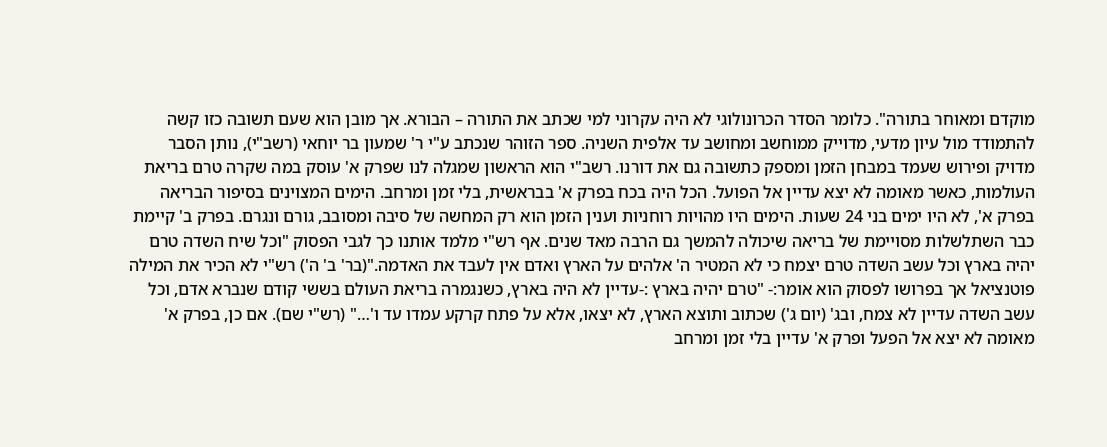מוקדם ומאוחר בתורה". כלומר הסדר הכרונולוגי לא היה עקרוני למי שכתב את התורה – הבורא. אך מובן הוא שעם תשובה כזו קשה להתמודד מול עיון מדעי, מדוייק ממוחשב ומחושב עד אלפית השניה. ספר הזוהר שנכתב ע"י ר' שמעון בר יוחאי (רשב"י), נותן הסבר מדויק ופירוש שעמד במבחן הזמן ומספק כתשובה גם את דורנו. רשב"י הוא הראשון שמגלה לנו שפרק א' עוסק במה שקרה טרם בריאת העולמות, כאשר מאומה לא יצא עדיין אל הפועל. הכל היה בכח בפרק א' בבראשית, בלי זמן ומרחב. הימים המצוינים בסיפור הבריאה בפרק א', לא היו ימים בני 24 שעות. הימים היו מהויות רוחניות וענין הזמן הוא רק המחשה של סיבה ומסובב, גורם ונגרם. בפרק ב' קיימת כבר השתלשלות מסויימת של בריאה שיכולה להמשך גם הרבה מאד שנים. אף רש"י מלמד אותנו כך לגבי הפסוק "וכל שיח השדה טרם יהיה בארץ וכל עשב השדה טרם יצמח כי לא המטיר ה' אלהים על הארץ ואדם אין לעבד את האדמה."(בר' ב' ה') רש"י לא הכיר את המילה פוטנציאל אך בפרושו לפסוק הוא אומר:- "טרם יהיה בארץ :-עדיין לא היה בארץ, כשנגמרה בריאת העולם בששי קודם שנברא אדם, וכל עשב השדה עדיין לא צמח, ובג' (יום ג') שכתוב ותוצא הארץ, לא יצאו, אלא על פתח קרקע עמדו עד ו'…" (רש"י שם). אם כן, בפרק א' מאומה לא יצא אל הפעל ופרק א' עדיין בלי זמן ומרחב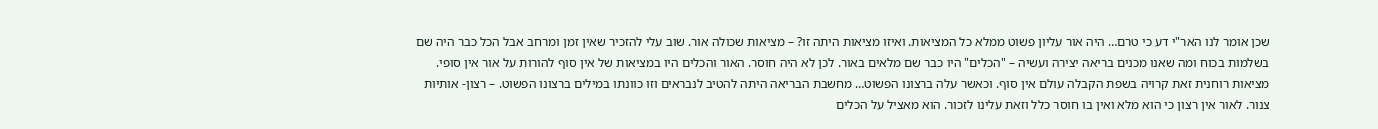שכן אומר לנו האר"י דע כי טרם… היה אור עליון פשוט ממלא כל המציאות. ואיזו מציאות היתה זו? – מציאות שכולה אור. שוב עלי להזכיר שאין זמן ומרחב אבל הכל כבר היה שם בשלמות בכוח ומה שאנו מכנים בריאה יצירה ועשיה – "הכלים" היו כבר שם מלאים באור. לכן לא היה חוסר. האור והכלים היו במציאות של אין סוף להורות על אור אין סופי. מציאות רוחנית זאת קרויה בשפת הקבלה עולם אין סוף. וכאשר עלה ברצונו הפשוט… מחשבת הבריאה היתה להטיב לנבראים וזו כוונתו במילים ברצונו הפשוט. – רצון- אותיות צנור. לאור אין רצון כי הוא מלא ואין בו חוסר כלל וזאת עלינו לזכור. הוא מאציל על הכלים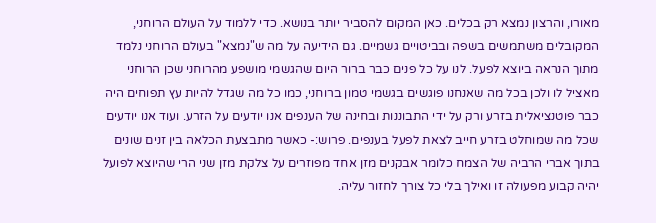מאורו, והרצון נמצא רק בכלים. כאן המקום להסביר יותר בנושא. כדי ללמוד על העולם הרוחני, המקובלים משתמשים בשפה ובביטויים גשמיים. גם הידיעה על מה ש"נמצא" בעולם הרוחני נלמד מתוך הנראה ביוצא לפעל. לנו על כל פנים כבר ברור היום שהגשמי מושפע מהרוחני שכן הרוחני מאציל לו ולכן בכל מה שאנחנו פוגשים בגשמי טמון ברוחני, כמו כל מה שגדל להיות עץ תפוחים היה כבר פוטנציאלית בזרע ורק על ידי התבוננות ובחינה של הענפים אנו יודעים על הזרע. ועוד אנו יודעים שכל מה שמוחלט בזרע חייב לצאת לפעל בענפים. פרוש:- כאשר מתבצעת הכלאה בין זנים שונים בתוך אברי הרביה של הצמח כלומר אבקנים מזן אחד מפוזרים על צלקת מזן שני הרי שהיוצא לפועל יהיה קבוע מפעולה זו ואילך בלי כל צורך לחזור עליה.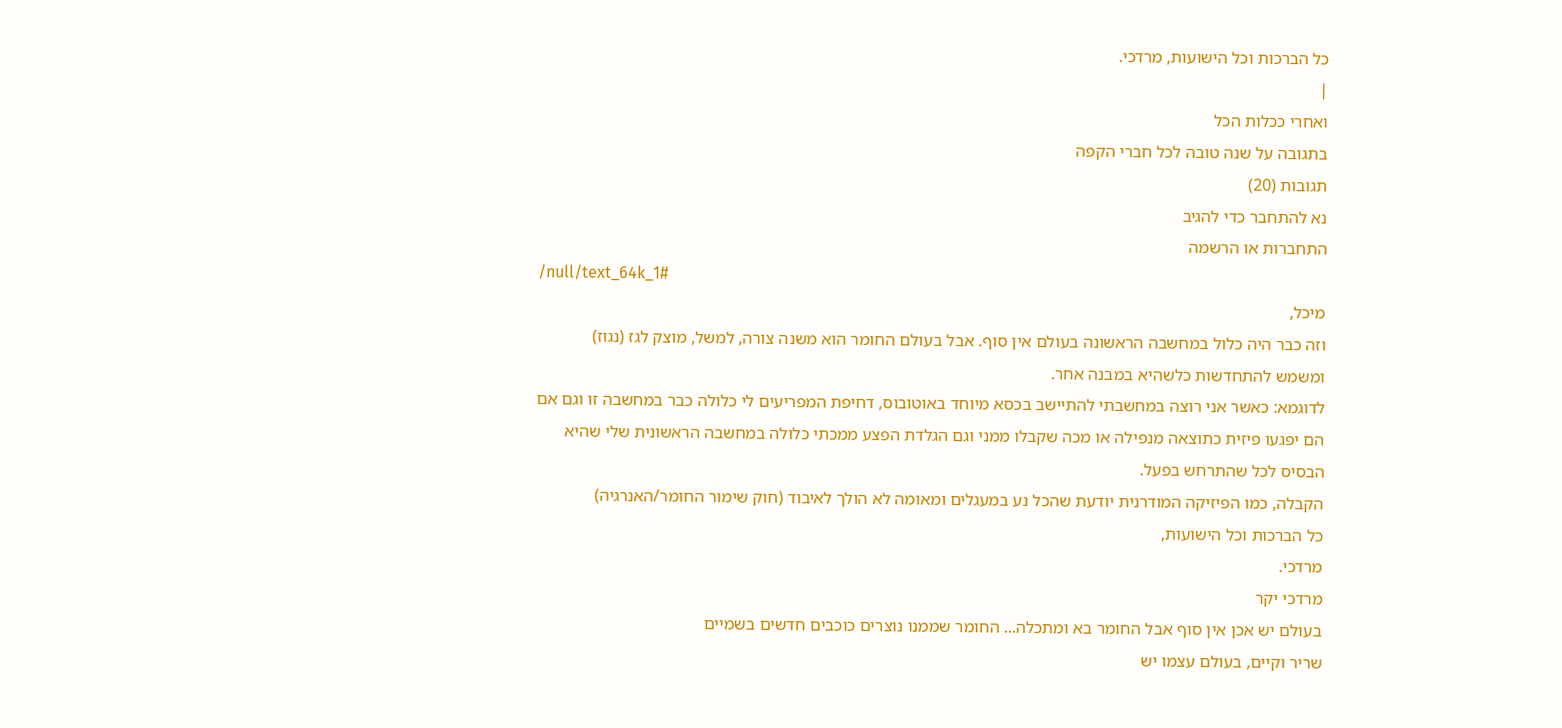כל הברכות וכל הישועות, מרדכי.
|
ואחרי ככלות הכל
בתגובה על שנה טובה לכל חברי הקפה
תגובות (20)
נא להתחבר כדי להגיב
התחברות או הרשמה
/null/text_64k_1#
מיכל,
וזה כבר היה כלול במחשבה הראשונה בעולם אין סוף. אבל בעולם החומר הוא משנה צורה, למשל, מוצק לגז (נגוז)
ומשמש להתחדשות כלשהיא במבנה אחר.
לדוגמא: כאשר אני רוצה במחשבתי להתיישב בכסא מיוחד באוטובוס, דחיפת המפריעים לי כלולה כבר במחשבה זו וגם אם הם יפגעו פיזית כתוצאה מנפילה או מכה שקבלו ממני וגם הגלדת הפצע ממכתי כלולה במחשבה הראשונית שלי שהיא הבסיס לכל שהתרחש בפעל.
הקבלה, כמו הפיזיקה המודרנית יודעת שהכל נע במעגלים ומאומה לא הולך לאיבוד (חוק שימור החומר/האנרגיה)
כל הברכות וכל הישועות,
מרדכי.
מרדכי יקר
בעולם יש אכן אין סוף אבל החומר בא ומתכלה... החומר שממנו נוצרים כוכבים חדשים בשמיים
שריר וקיים, בעולם עצמו יש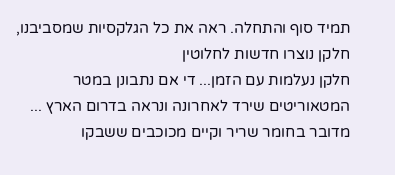תמיד סוף והתחלה. ראה את כל הגלקסיות שמסביבנו, חלקן נוצרו חדשות לחלוטין
חלקן נעלמות עם הזמן... די אם נתבונן במטר המטאוריטים שירד לאחרונה ונראה בדרום הארץ ...
מדובר בחומר שריר וקיים מכוכבים ששבקו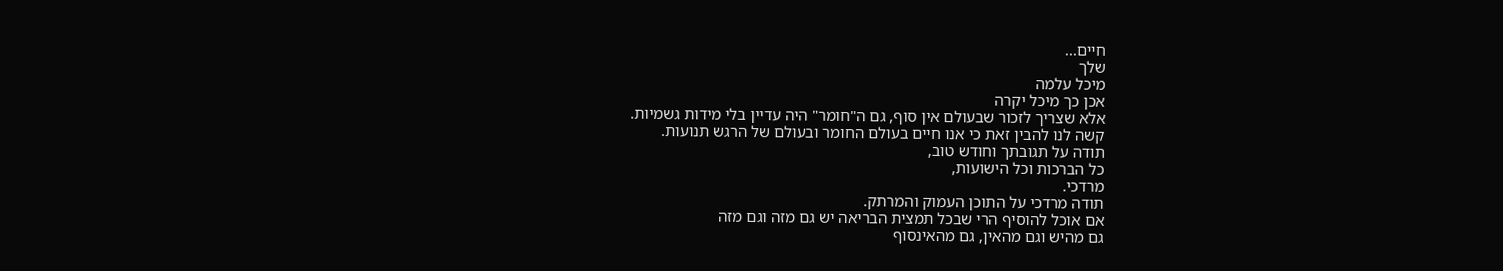חיים...
שלך
מיכל עלמה
אכן כך מיכל יקרה
אלא שצריך לזכור שבעולם אין סוף, גם ה"חומר" היה עדיין בלי מידות גשמיות.
קשה לנו להבין זאת כי אנו חיים בעולם החומר ובעולם של הרגש תנועות.
תודה על תגובתך וחודש טוב,
כל הברכות וכל הישועות,
מרדכי.
תודה מרדכי על התוכן העמוק והמרתק.
אם אוכל להוסיף הרי שבכל תמצית הבריאה יש גם מזה וגם מזה
גם מהיש וגם מהאין, גם מהאינסוף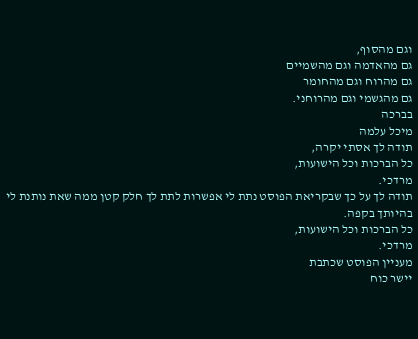וגם מהסוף,
גם מהאדמה וגם מהשמיים
גם מהרוח וגם מהחומר
גם מהגשמי וגם מהרוחני.
בברכה
מיכל עלמה
תודה לך אסתי יקרה,
כל הברכות וכל הישועות,
מרדכי.
תודה לך על כך שבקריאת הפוסט נתת לי אפשרות לתת לך חלק קטן ממה שאת נותנת לי בהיותך בקפה.
כל הברכות וכל הישועות,
מרדכי.
מעניין הפוסט שכתבת
יישר כוח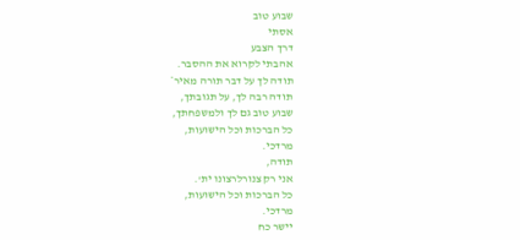שבוע טוב
אסתי
דרך הצבע
אהבתי לקרוא את ההסבר.
תודה לך על דבר תורה מאיר*
תודה רבה לך, על תגובתך,
שבוע טוב גם לך ולמשפחתך,
כל הברכות וכל הישועות,
מרדכי.
תודה,
אני רק צנורלרצונו ית'.
כל הברכות וכל הישועות,
מרדכי.
יישר כח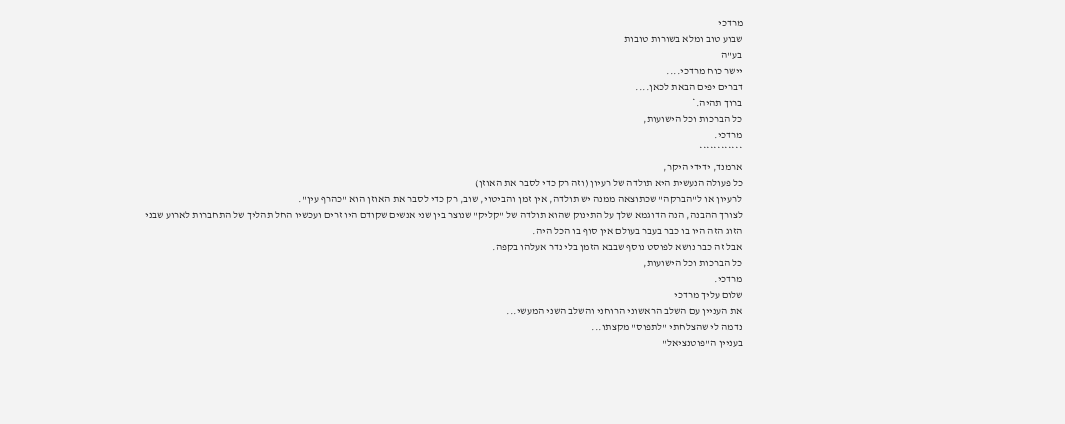מרדכי
שבוע טוב ומלא בשורות טובות
בע"ה
יישר כוח מרדכי....
דברים יפים הבאת לכאן....
ברוך תהיה.*
כל הברכות וכל הישועות,
מרדכי.
************
ארמנד, ידידי היקר,
כל פעולה הנעשית היא תולדה של רעיון (וזה רק כדי לסבר את האוזן)
לרעיון או ל"הברקה" שכתוצאה ממנה יש תולדה, אין זמן והביטוי, שוב, רק כדי לסבר את האוזן הוא "כהרף עין".
לצורך ההבנה, הנה הדוגמא שלך על התינוק שהוא תולדה של "קליק" שנוצר בין שני אנשים שקודם היו זרים ועכשיו החל תהליך של התחברות לארוע שבני הזוג הזה היו בו כבר בעבר בעולם אין סוף בו הכל היה.
אבל זה כבר נושא לפוסט נוסף שבבא הזמן בלי נדר אעלהו בקפה.
כל הברכות וכל הישועות,
מרדכי.
שלום עליך מרדכי
את העניין עם השלב הראשוני הרוחני והשלב השני המעשי...
נדמה לי שהצלחתי "לתפוס" מקצתו...
בעניין ה"פוטנציאל"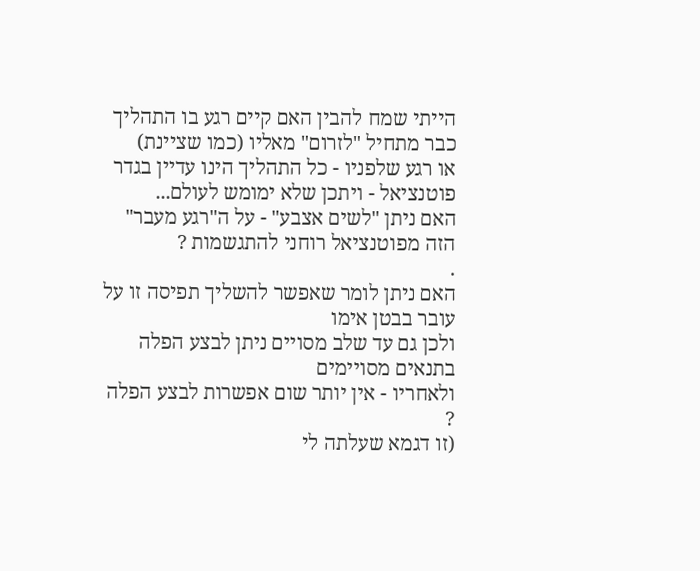הייתי שמח להבין האם קיים רגע בו התהליך כבר מתחיל "לזרום" מאליו (כמו שציינת)
או רגע שלפניו - כל התהליך הינו עדיין בגדר פוטנציאל - ויתכן שלא ימומש לעולם...
האם ניתן "לשים אצבע" - על ה"רגע מעבר" הזה מפוטנציאל רוחני להתגשמות ?
.
האם ניתן לומר שאפשר להשליך תפיסה זו על עובר בבטן אימו
ולכן גם עד שלב מסויים ניתן לבצע הפלה בתנאים מסויימים
ולאחריו - אין יותר שום אפשרות לבצע הפלה ?
(זו דגמא שעלתה לי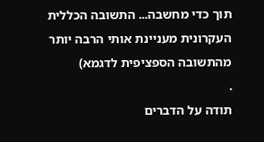תוך כדי מחשבה... התשובה הכללית העקרונית מעניינת אותי הרבה יותר מהתשובה הספציפית לדגמא)
.
תודה על הדברים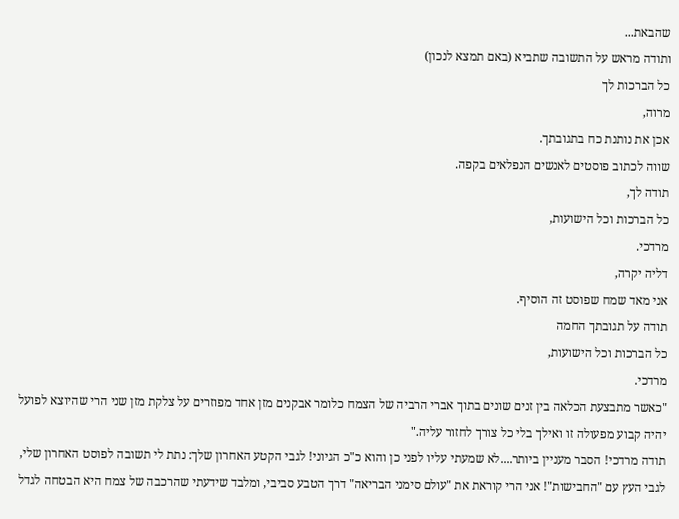שהבאת...
ותודה מראש על התשובה שתביא (באם תמצא לנכון)
כל הברכות לך
מרוה,
אכן את נותנת כח בתגובתך.
שווה לכתוב פוסטים לאנשים הנפלאים בקפה.
תודה לך,
כל הברכות וכל הישועות,
מרדכי.
דליה יקרה,
אני מאד שמח שפוסט זה הוסיף.
תודה על תגובתך החמה
כל הברכות וכל הישועות,
מרדכי.
"כאשר מתבצעת הכלאה בין זנים שונים בתוך אברי הרביה של הצמח כלומר אבקנים מזן אחד מפוזרים על צלקת מזן שני הרי שהיוצא לפועל יהיה קבוע מפעולה זו ואילך בלי כל צורך לחזור עליה."
תודה מרדכי! הסבר מעניין ביותר....לא שמעתי עליו לפני כן והוא כ"כ הגיוני! לגבי הקטע האחרון שלך: נתת לי תשובה לפוסט האחרון שלי, לגבי העץ עם "החבישות"! אני הרי קוראת את "עולם סימני הבריאה" דרך הטבע סביבי, ומלבד שידעתי שהרכבה של צמח היא הבטחה לגדל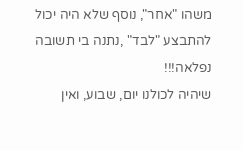משהו "אחר", נוסף שלא היה יכול להתבצע "לבד" ,נתנה בי תשובה נפלאה!!!
שיהיה לכולנו יום, שבוע, ואין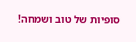סופיות של טוב ושמחה!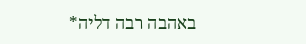באהבה רבה דליה*